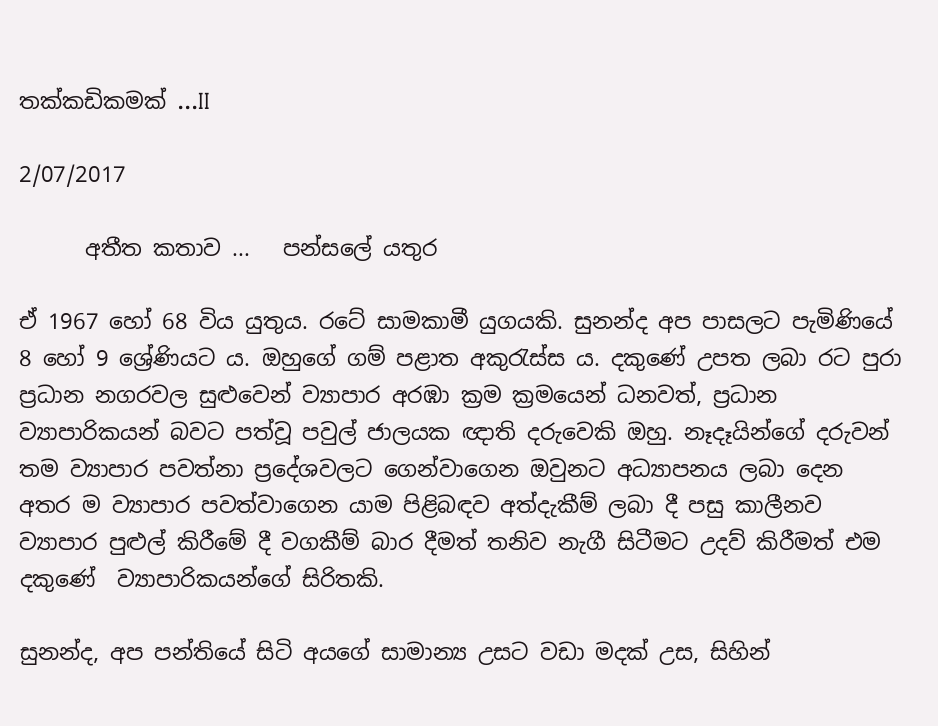තක්කඩිකමක් ...II

2/07/2017

      අතීත කතාව ...   පන්සලේ යතුර

ඒ 1967 හෝ 68 විය යුතුය. රටේ සාමකාමී යුගයකි. සුනන්ද අප පාසලට පැමිණියේ 8 හෝ 9 ශ්‍රේණියට ය. ඔහුගේ ගම් පළාත අකුරැස්ස ය. දකුණේ උපත ලබා රට පුරා ප්‍රධාන නගරවල සුළුවෙන් ව්‍යාපාර අරඹා ක්‍රම ක්‍රමයෙන් ධනවත්, ප්‍රධාන ව්‍යාපාරිකයන් බවට පත්වූ පවුල් ජාලයක ඥාති දරුවෙකි ඔහු. නෑදෑයින්ගේ දරුවන් තම ව්‍යාපාර පවත්නා ප්‍රදේශවලට ගෙන්වාගෙන ඔවුනට අධ්‍යාපනය ලබා දෙන අතර ම ව්‍යාපාර පවත්වාගෙන යාම පිළිබඳව අත්දැකීම් ලබා දී පසු කාලීනව ව්‍යාපාර පුළුල් කිරීමේ දී වගකීම් බාර දීමත් තනිව නැගී සිටීමට උදව් කිරීමත් එම දකුණේ  ව්‍යාපාරිකයන්ගේ සිරිතකි.

සුනන්ද, අප පන්තියේ සිටි අයගේ සාමාන්‍ය උසට වඩා මදක් උස, සිහින්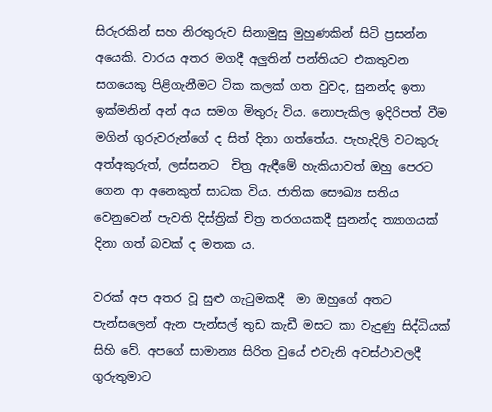සිරුරකින් සහ නිරතුරුව සිනාමුසු මුහුණකින් සිටි ප්‍රසන්න අයෙකි. වාරය අතර මගදී අලුතින් පන්තියට එකතුවන සගයෙකු පිළිගැනීමට ටික කලක් ගත වුවද, සුනන්ද ඉතා ඉක්මනින් අන් අය සමග මිතුරු විය. නොපැකිල ඉදිරිපත් වීම මගින් ගුරුවරුන්ගේ ද සිත් දිනා ගත්තේය. පැහැදිලි වටකුරු අත්අකුරුත්, ලස්සනට  චිත්‍ර ඇඳීමේ හැකියාවත් ඔහු පෙරට ගෙන ආ අනෙකුත් සාධක විය. ජාතික සෞඛ්‍ය සතිය වෙනුවෙන් පැවති දිස්ත්‍රික් චිත්‍ර තරගයකදී සුනන්ද ත්‍යාගයක් දිනා ගත් බවක් ද මතක ය.

වරක් අප අතර වූ සුළු ගැටුමකදී  මා ඔහුගේ අතට පැන්සලෙන් ඇන පැන්සල් තුඩ කැඩී මසට කා වැදුණු සිද්ධියක් සිහි වේ. අපගේ සාමාන්‍ය සිරිත වුයේ එවැනි අවස්ථාවලදී ගුරුතුමාට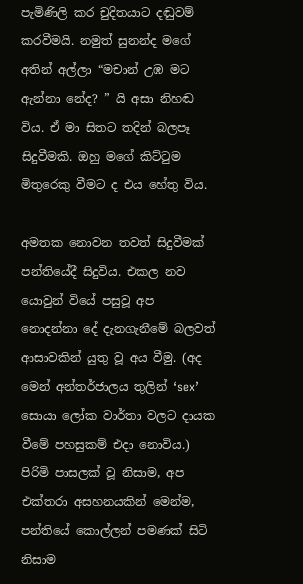පැමිණිලි කර චුදිතයාට දඬුවම් කරවීමයි. නමුත් සුනන්ද මගේ අතින් අල්ලා “මචාන් උඹ මට ඇන්නා නේද? ” යි අසා නිහඬ විය. ඒ මා සිතට තදින් බලපෑ සිදුවීමකි. ඔහු මගේ කිට්ටුම මිතුරෙකු වීමට ද එය හේතු විය.

අමතක නොවන තවත් සිදුවීමක් පන්තියේදී සිදුවිය. එකල නව යොවුන් වියේ පසුවූ අප නොදන්නා දේ දැනගැනීමේ බලවත් ආසාවකින් යුතු වූ අය වීමු. (අද මෙන් අන්තර්ජාලය තුලින් ‘sex’ සොයා ලෝක වාර්තා වලට දායක වීමේ පහසුකම් එදා නොවිය.) පිරිමි පාසලක් වූ නිසාම, අප එක්තරා අසහනයකින් මෙන්ම, පන්තියේ කොල්ලන් පමණක් සිටි නිසාම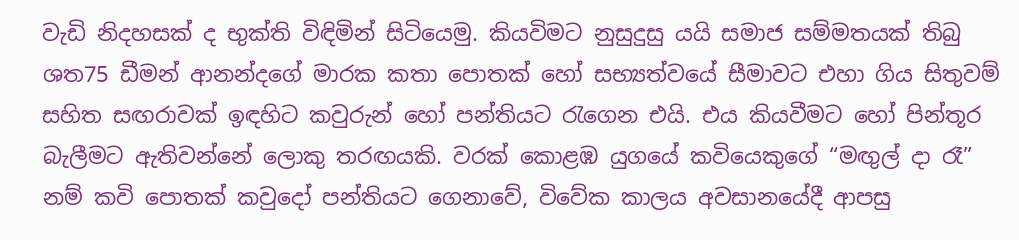වැඩි නිදහසක් ද භුක්ති විඳිමින් සිටියෙමු. කියවිමට නුසුදුසු යයි සමාජ සම්මතයක් තිබු ශත75 ඩීමන් ආනන්දගේ මාරක කතා පොතක් හෝ සභ්‍යත්වයේ සීමාවට එහා ගිය සිතුවම් සහිත සඟරාවක් ඉඳහිට කවුරුන් හෝ පන්තියට රැගෙන එයි. එය කියවීමට හෝ පින්තූර බැලීමට ඇතිවන්නේ ලොකු තරඟයකි. වරක් කොළඹ යුගයේ කවියෙකුගේ “මඟුල් දා රෑ” නම් කවි පොතක් කවුදෝ පන්තියට ගෙනාවේ, විවේක කාලය අවසානයේදී ආපසු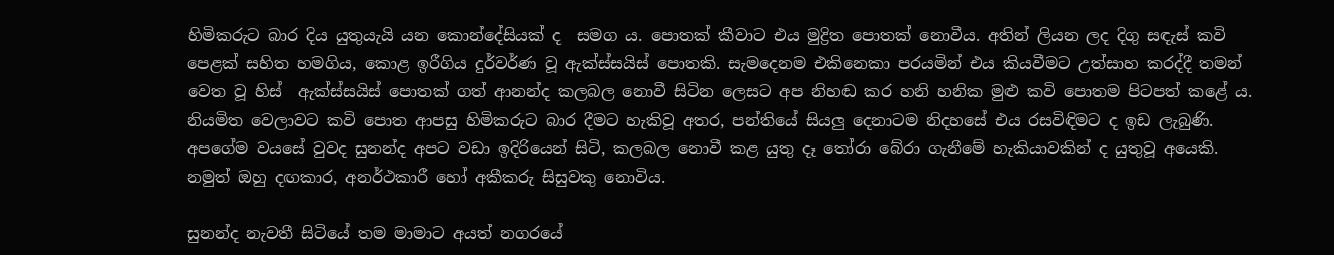හිමිකරුට බාර දිය යුතුයැයි යන කොන්දේසියක් ද  සමග ය. පොතක් කීවාට එය මුද්‍රිත පොතක් නොවීය. අතින් ලියන ලද දිගු සඳැස් කවි පෙළක් සහිත හමගිය, කොළ ඉරීගිය දුර්වර්ණ වූ ඇක්ස්සයිස් පොතකි. සැමදෙනම එකිනෙකා පරයමින් එය කියවීමට උත්සාහ කරද්දී තමන් වෙත වූ හිස්  ඇක්ස්සයිස් පොතක් ගත් ආනන්ද කලබල නොවී සිටින ලෙසට අප නිහඬ කර හනි හනික මුළු කවි පොතම පිටපත් කළේ ය. නියමිත වෙලාවට කවි පොත ආපසු හිමිකරුට බාර දීමට හැකිවූ අතර, පන්තියේ සියලු දෙනාටම නිදහසේ එය රසවිඳිමට ද ඉඩ ලැබුණි. අපගේම වයසේ වුවද සුනන්ද අපට වඩා ඉදිරියෙන් සිටි, කලබල නොවී කළ යුතු දෑ තෝරා බේරා ගැනීමේ හැකියාවකින් ද යුතුවූ අයෙකි. නමුත් ඔහු දඟකාර, අනර්ථකාරී හෝ අකීකරු සිසුවකු නොවිය.

සුනන්ද නැවතී සිටියේ තම මාමාට අයත් නගරයේ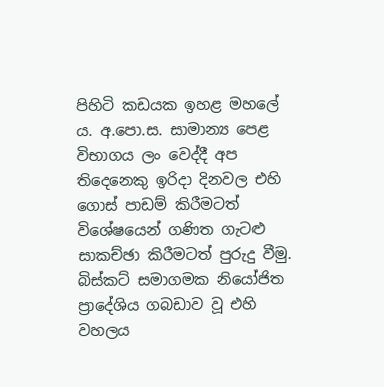පිහිටි කඩයක ඉහළ මහලේ ය. අ.පො.ස. සාමාන්‍ය පෙළ විභාගය ලං වෙද්දී අප තිදෙනෙකු ඉරිදා දිනවල එහි ගොස් පාඩම් කිරීමටත් විශේෂයෙන් ගණිත ගැටළු සාකච්ඡා කිරීමටත් පුරුදු වීමු. බිස්කට් සමාගමක නියෝජිත ප්‍රාදේශිය ගබඩාව වූ එහි වහලය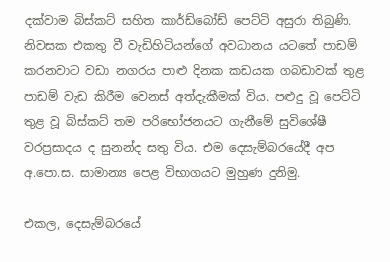දක්වාම බිස්කට් සහිත කාර්ඩ්බෝඩ් පෙට්ටි අසුරා තිබුණි. නිවසක එකතු වී වැඩිහිටියන්ගේ අවධානය යටතේ පාඩම් කරනවාට වඩා නගරය පාළු දිනක කඩයක ගබඩාවක් තුළ පාඩම් වැඩ කිරීම වෙනස් අත්දැකීමක් විය. පළුදු වූ පෙට්ටි තුළ වූ බිස්කට් තම පරිභෝජනයට ගැනීමේ සුවිශේෂී වරප්‍රසාදය ද සුනන්ද සතු විය. එම දෙසැම්බරයේදී අප අ.පො.ස. සාමාන්‍ය පෙළ විභාගයට මුහුණ දුනිමු.

එකල, දෙසැම්බරයේ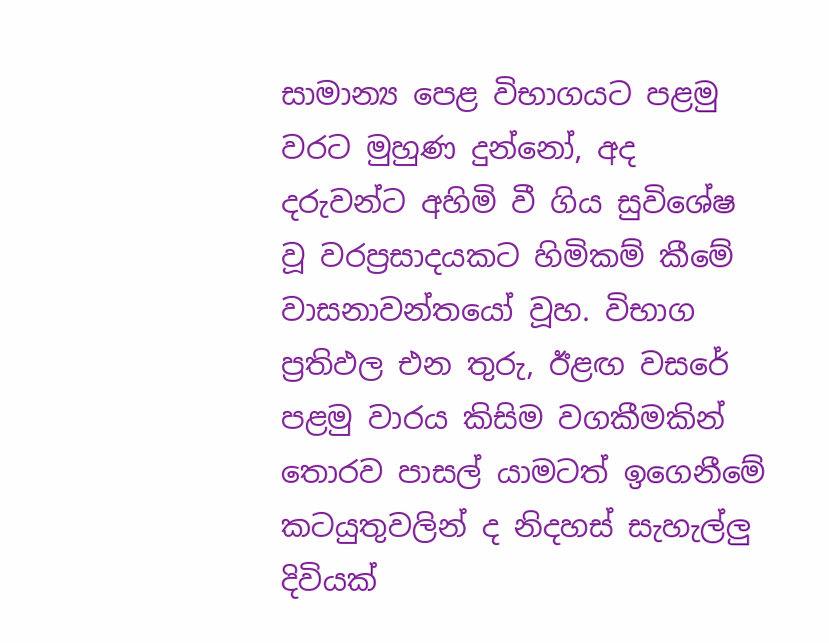සාමාන්‍ය පෙළ විභාගයට පළමු වරට මුහුණ දුන්නෝ, අද දරුවන්ට අහිමි වී ගිය සුවිශේෂ වූ වරප්‍රසාදයකට හිමිකම් කීමේ වාසනාවන්තයෝ වූහ. විභාග ප්‍රතිඵල එන තුරු, ඊළඟ වසරේ පළමු වාරය කිසිම වගකීමකින් තොරව පාසල් යාමටත් ඉගෙනීමේ කටයුතුවලින් ද නිදහස් සැහැල්ලු දිවියක්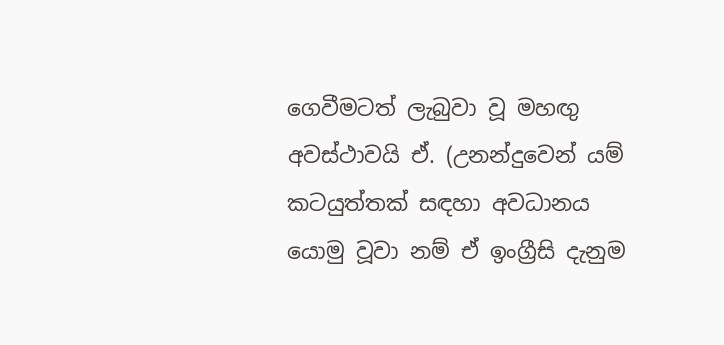ගෙවීමටත් ලැබුවා වූ මහඟු අවස්ථාවයි ඒ. (උනන්දුවෙන් යම් කටයුත්තක් සඳහා අවධානය යොමු වූවා නම් ඒ ඉංග්‍රීසි දැනුම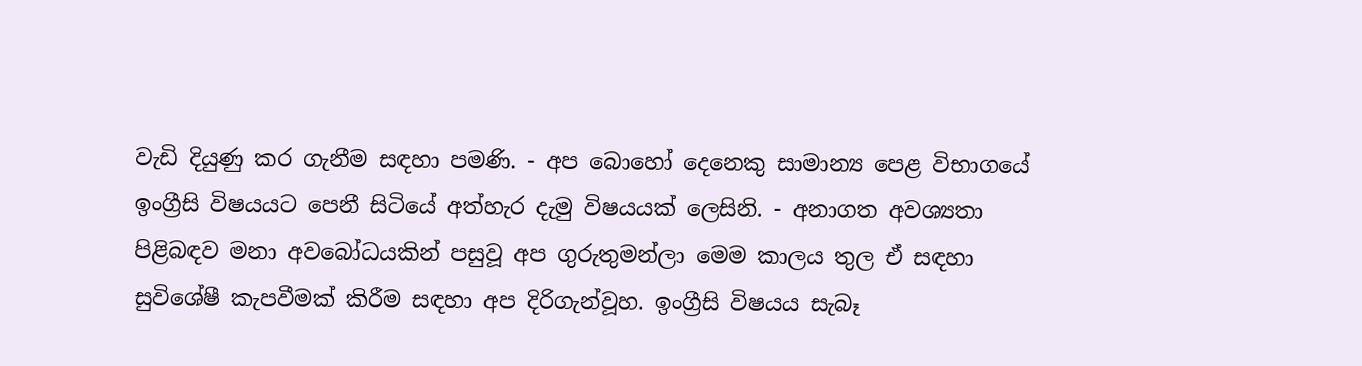වැඩි දියුණු කර ගැනීම සඳහා පමණි. - අප බොහෝ දෙනෙකු සාමාන්‍ය පෙළ විභාගයේ ඉංග්‍රීසි විෂයයට පෙනී සිටියේ අත්හැර දැමු විෂයයක් ලෙසිනි. - අනාගත අවශ්‍යතා පිළිබඳව මනා අවබෝධයකින් පසුවූ අප ගුරුතුමන්ලා මෙම කාලය තුල ඒ සඳහා සුවිශේෂී කැපවීමක් කිරීම සඳහා අප දිරිගැන්වූහ. ඉංග්‍රීසි විෂයය සැබෑ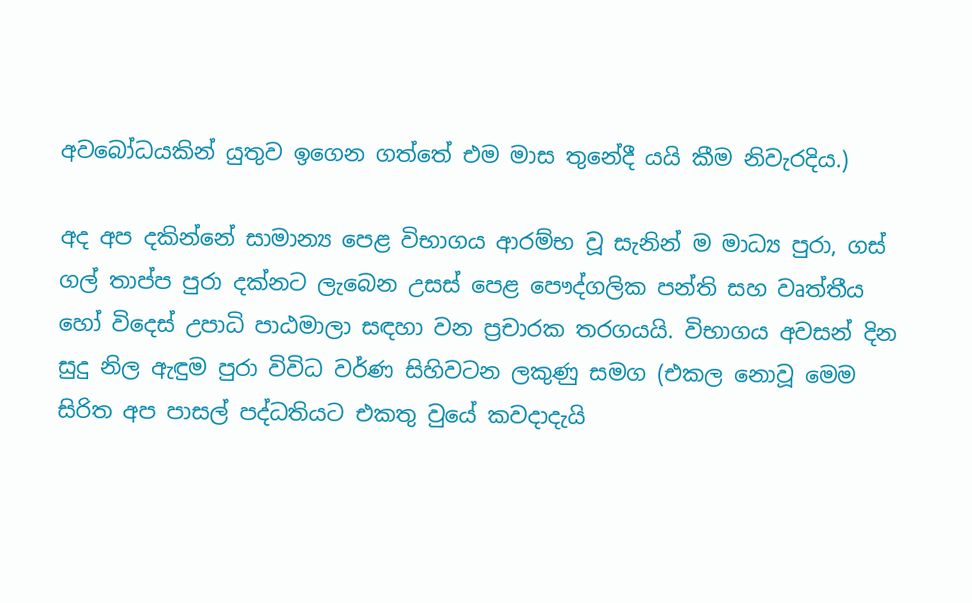අවබෝධයකින් යුතුව ඉගෙන ගත්තේ එම මාස තුනේදී යයි කීම නිවැරදිය.)

අද අප දකින්නේ සාමාන්‍ය පෙළ විභාගය ආරම්භ වූ සැනින් ම මාධ්‍ය පුරා, ගස් ගල් තාප්ප පුරා දක්නට ලැබෙන උසස් පෙළ පෞද්ගලික පන්ති සහ වෘත්තීය හෝ විදෙස් උපාධි පාඨමාලා සඳහා වන ප්‍රචාරක තරගයයි. විභාගය අවසන් දින සුදු නිල ඇඳුම පුරා විවිධ වර්ණ සිහිවටන ලකුණු සමග (එකල නොවූ මෙම සිරිත අප පාසල් පද්ධතියට එකතු වුයේ කවදාදැයි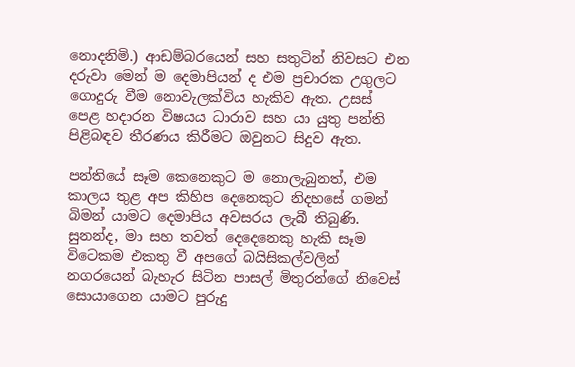නොදනිමි.) ආඩම්බරයෙන් සහ සතුටින් නිවසට එන දරුවා මෙන් ම දෙමාපියන් ද එම ප්‍රචාරක උගුලට ගොදුරු වීම නොවැලක්විය හැකිව ඇත. උසස් පෙළ හදාරන විෂයය ධාරාව සහ යා යුතු පන්ති පිළිබඳව තීරණය කිරීමට ඔවුනට සිදුව ඇත.

පන්තියේ සෑම කෙනෙකුට ම නොලැබුනත්, එම කාලය තුළ අප කිහිප දෙනෙකුට නිදහසේ ගමන් බිමන් යාමට දෙමාපිය අවසරය ලැබී තිබුණි. සුනන්ද, මා සහ තවත් දෙදෙනෙකු හැකි සෑම විටෙකම එකතු වී අපගේ බයිසිකල්වලින් නගරයෙන් බැහැර සිටින පාසල් මිතුරන්ගේ නිවෙස් සොයාගෙන යාමට පුරුදු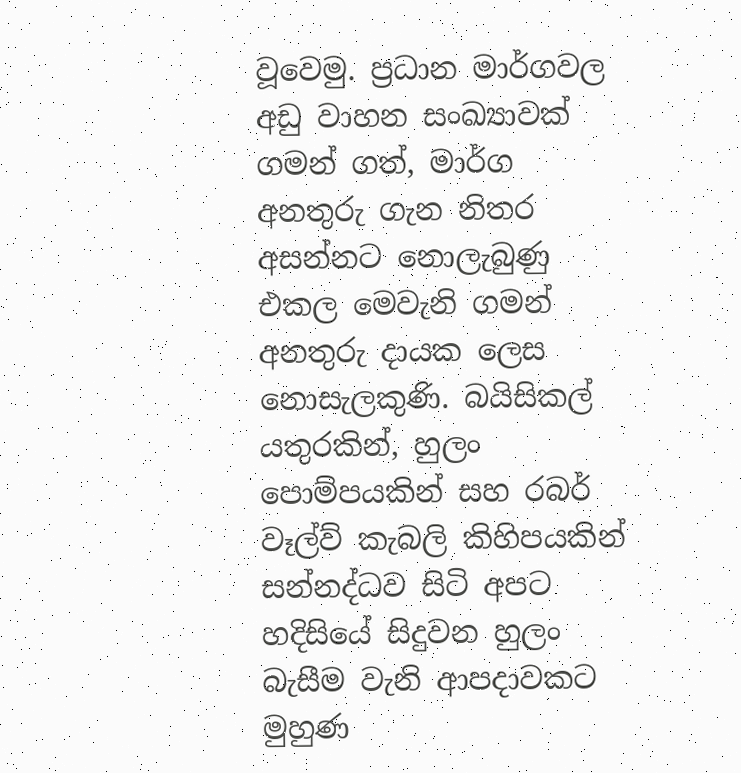වූවෙමු. ප්‍රධාන මාර්ගවල අඩු වාහන සංඛ්‍යාවක් ගමන් ගත්, මාර්ග අනතුරු ගැන නිතර අසන්නට නොලැබුණු එකල මෙවැනි ගමන් අනතුරු දායක ලෙස නොසැලකුණි. බයිසිකල් යතුරකින්, හුලං පොම්පයකින් සහ රබර් වෑල්ව් කැබලි කිහිපයකින් සන්නද්ධව සිටි අපට හදිසියේ සිදුවන හුලං බැසීම වැනි ආපදාවකට මුහුණ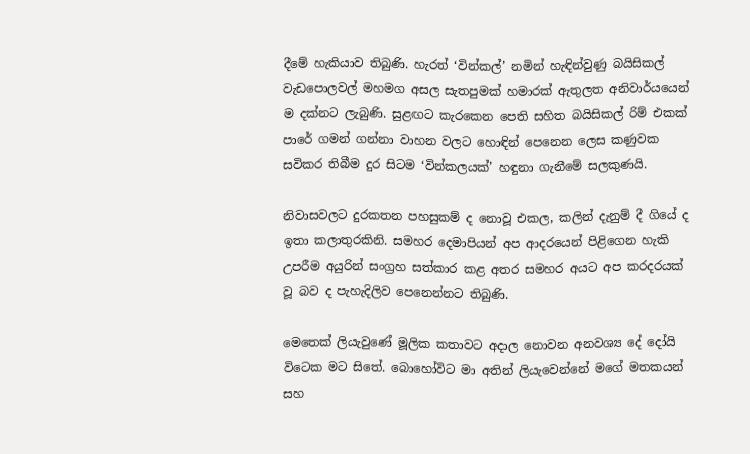දීමේ හැකියාව තිබුණි. හැරත් ‘වින්කල්’ නමින් හැඳින්වුණු බයිසිකල් වැඩපොලවල් මහමග අසල සැතපුමක් හමාරක් ඇතුලත අනිවාර්යයෙන් ම දක්නට ලැබුණි. සුළඟට කැරකෙන පෙති සහිත බයිසිකල් රිම් එකක් පාරේ ගමන් ගන්නා වාහන වලට හොඳින් පෙනෙන ලෙස කණුවක සවිකර තිබීම දුර සිටම ‘වින්කලයක්’ හඳුනා ගැනීමේ සලකුණයි.

නිවාසවලට දුරකතන පහසුකම් ද නොවූ එකල, කලින් දැනුම් දී ගියේ ද ඉතා කලාතුරකිනි. සමහර දෙමාපියන් අප ආදරයෙන් පිළිගෙන හැකි උපරීම අයුරින් සංග්‍රහ සත්කාර කළ අතර සමහර අයට අප කරදරයක් වූ බව ද පැහැදිලිව පෙනෙන්නට තිබුණි.

මෙතෙක් ලියැවුණේ මූලික කතාවට අදාල නොවන අනවශ්‍ය දේ දෝයි විටෙක මට සිතේ. බොහෝවිට මා අතින් ලියැවෙන්නේ මගේ මතකයන් සහ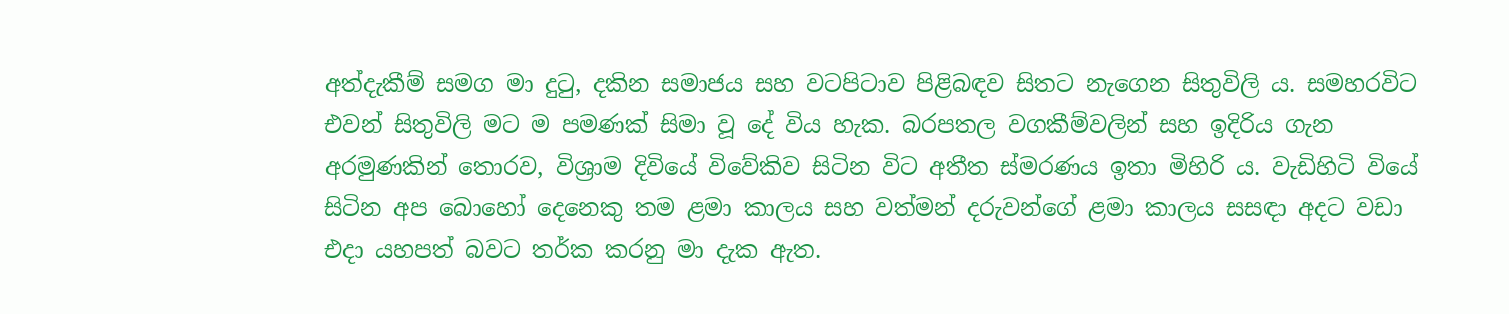අත්දැකීම් සමග මා දුටු, දකින සමාජය සහ වටපිටාව පිළිබඳව සිතට නැගෙන සිතුවිලි ය. සමහරවිට එවන් සිතුවිලි මට ම පමණක් සිමා වූ දේ විය හැක. බරපතල වගකීම්වලින් සහ ඉදිරිය ගැන අරමුණකින් තොරව, විශ්‍රාම දිවියේ විවේකිව සිටින විට අතීත ස්මරණය ඉතා මිහිරි ය. වැඩිහිටි වියේ සිටින අප බොහෝ දෙනෙකු තම ළමා කාලය සහ වත්මන් දරුවන්ගේ ළමා කාලය සසඳා අදට වඩා එදා යහපත් බවට තර්ක කරනු මා දැක ඇත.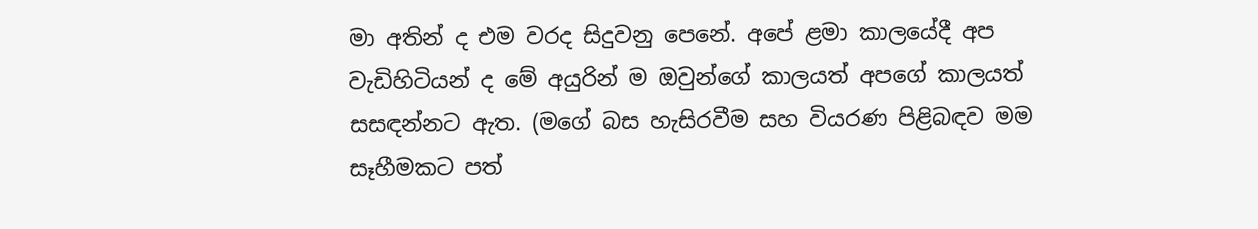මා අතින් ද එම වරද සිදුවනු පෙනේ. අපේ ළමා කාලයේදී අප වැඩිහිටියන් ද මේ අයුරින් ම ඔවුන්ගේ කාලයත් අපගේ කාලයත් සසඳන්නට ඇත. (මගේ බස හැසිරවීම සහ වියරණ පිළිබඳව මම සෑහීමකට පත්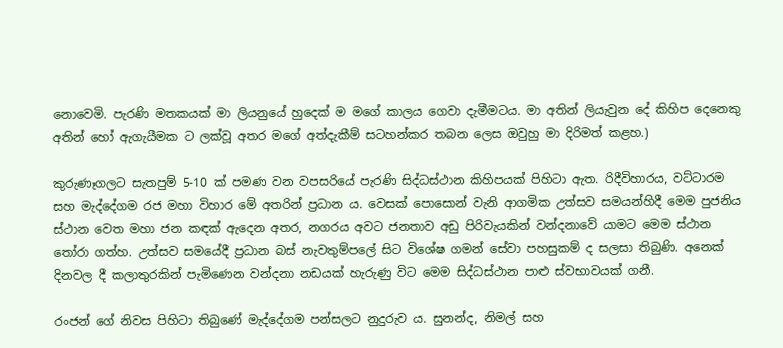නොවෙමි. පැරණි මතකයක් මා ලියනුයේ හුදෙක් ම මගේ කාලය ගෙවා දැමීමටය. මා අතින් ලියැවුන දේ කිහිප දෙනෙකු අතින් හෝ ඇගැයීමක ට ලක්වූ අතර මගේ අත්දැකීම් සටහන්කර තබන ලෙස ඔවුහු මා දිරිමත් කළහ.)

කුරුණෑගලට සැතපුම් 5-10 ක් පමණ වන වපසරියේ පැරණි සිද්ධස්ථාන කිහිපයක් පිහිටා ඇත. රිදීවිහාරය, වට්ටාරම සහ මැද්දේගම රජ මහා විහාර මේ අතරින් ප්‍රධාන ය. වෙසක් පොසොන් වැනි ආගමික උත්සව සමයන්හිදී මෙම පුජනිය ස්ථාන වෙත මහා ජන කඳක් ඇදෙන අතර, නගරය අවට ජනතාව අඩු පිරිවැයකින් වන්දනාවේ යාමට මෙම ස්ථාන තෝරා ගත්හ. උත්සව සමයේදී ප්‍රධාන බස් නැවතුම්පලේ සිට විශේෂ ගමන් සේවා පහසුකම් ද සලසා තිබුණි. අනෙක් දිනවල දී කලාතුරකින් පැමිණෙන වන්දනා නඩයක් හැරුණු විට මෙම සිද්ධස්ථාන පාළු ස්වභාවයක් ගනී.

රංජන් ගේ නිවස පිහිටා තිබුණේ මැද්දේගම පන්සලට නුදුරුව ය. සුනන්ද, නිමල් සහ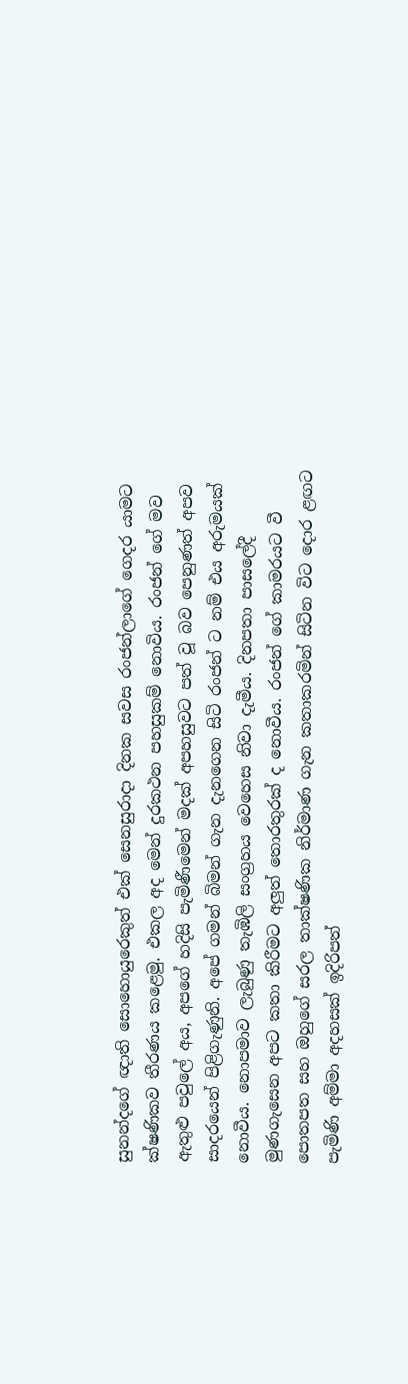සුනන්දගේ ඥාති සොහොයුරෙකුත් එක් සෙනසුරාදා දිනක සවස රංජන්ලාගේ ගෙදර යාමට ක්ෂණිකව තීරණය කළෙමු. එකල අද මෙන් දුරකථන පහසුකම් නොවිය. රංජන් ගේ මව ඇතුළු පවුලේ අය, අපගේ හදිසි පැමිණීමෙන් මදක් අපහසුවට පත් වූ බව පෙනුණත් අපව සාදරයෙන් පිළිගැණුනි. අපේ ගමන් බිමන් ගැන දැනගෙන සිටි රංජන් ට නම් එය අරුමයක් නොවීය. නොපමාව ලැබුණු තැඹිලි සංග්‍රහය වෙහෙස නිවා දැමීය. දිනපතා පාසලේදී මුණගැසෙන අපට කතා කිරීමට අලුත් තොරතුරක් ද නොවීය. රංජන් ගේ කාමරයට වී පොතපත සහ ඔහුගේ සරල තාක්ෂණික නිර්මාණ ගැන කතාකරමින් සිටින විට දොර ළඟට පැමිණි අම්මා අදහසක් ඉදිරිපත්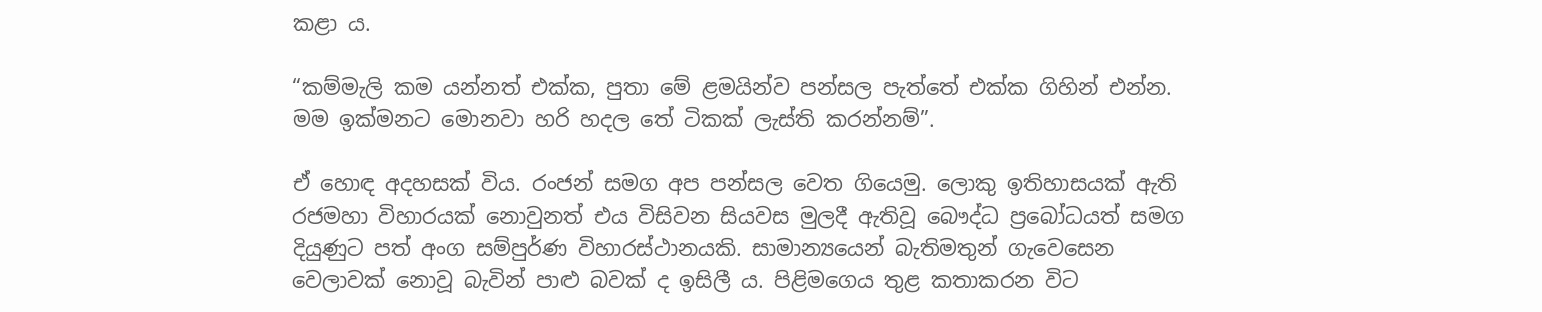කළා ය.

“කම්මැලි කම යන්නත් එක්ක, පුතා මේ ළමයින්ව පන්සල පැත්තේ එක්ක ගිහින් එන්න. මම ඉක්මනට මොනවා හරි හදල තේ ටිකක් ලැස්ති කරන්නම්”.

ඒ හොඳ අදහසක් විය. රංජන් සමග අප පන්සල වෙත ගියෙමු. ලොකු ඉතිහාසයක් ඇති රජමහා විහාරයක් නොවුනත් එය විසිවන සියවස මුලදී ඇතිවූ බෞද්ධ ප්‍රබෝධයත් සමග දියුණුට පත් අංග සම්පුර්ණ විහාරස්ථානයකි. සාමාන්‍යයෙන් බැතිමතුන් ගැවෙසෙන වෙලාවක් නොවූ බැවින් පාළු බවක් ද ඉසිලී ය. පිළිමගෙය තුළ කතාකරන විට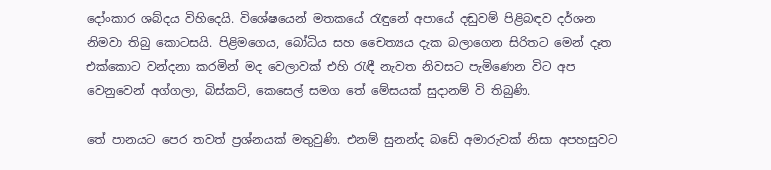දෝංකාර ශබ්දය විහිදෙයි. විශේෂයෙන් මතකයේ රැඳුනේ අපායේ දඬුවම් පිළිබඳව දර්ශන නිමවා තිබු කොටසයි. පිළිමගෙය, බෝධිය සහ චෛත්‍යය දැක බලාගෙන සිරිතට මෙන් දෑත එක්කොට වන්දනා කරමින් මද වෙලාවක් එහි රැඳී නැවත නිවසට පැමිණෙන විට අප වෙනුවෙන් අග්ගලා, බිස්කට්, කෙසෙල් සමග තේ මේසයක් සුදානම් වි තිබුණි.

තේ පානයට පෙර තවත් ප්‍රශ්නයක් මතුවුණි. එනම් සුනන්ද බඩේ අමාරුවක් නිසා අපහසුවට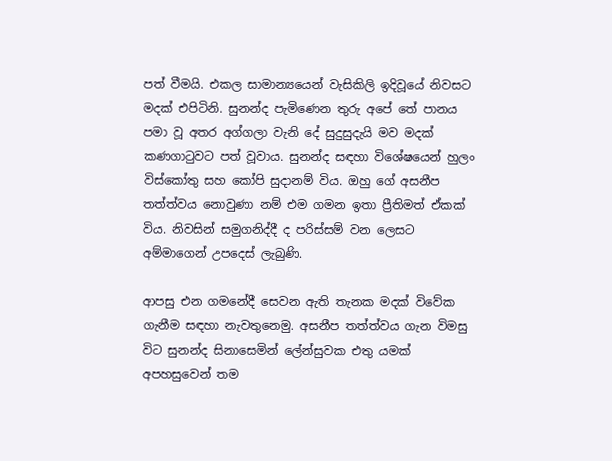පත් වීමයි. එකල සාමාන්‍යයෙන් වැසිකිලි ඉදිවූයේ නිවසට මදක් එපිටිනි. සුනන්ද පැමිණෙන තුරු අපේ තේ පානය පමා වූ අතර අග්ගලා වැනි දේ සුදුසුදැයි මව මදක් කණගාටුවට පත් වූවාය. සුනන්ද සඳහා විශේෂයෙන් හුලං විස්කෝතු සහ කෝපි සුදානම් විය. ඔහු ගේ අසනීප තත්ත්වය නොවුණා නම් එම ගමන ඉතා ප්‍රීතිමත් ඒකක් විය. නිවසින් සමුගනිද්දී ද පරිස්සම් වන ලෙසට අම්මාගෙන් උපදෙස් ලැබුණි.

ආපසු එන ගමනේදී සෙවන ඇති තැනක මදක් විවේක ගැනීම සඳහා නැවතුනෙමු. අසනීප තත්ත්වය ගැන විමසු විට සුනන්ද සිනාසෙමින් ලේන්සුවක එතු යමක් අපහසුවෙන් තම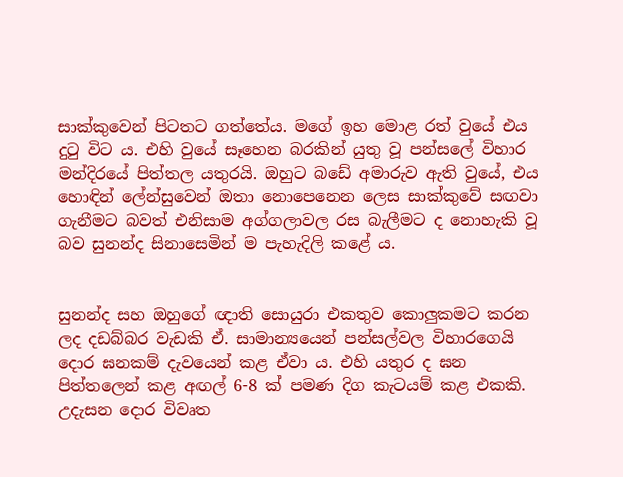සාක්කුවෙන් පිටතට ගත්තේය. මගේ ඉහ මොළ රත් වුයේ එය දුටු විට ය. එහි වුයේ සෑහෙන බරකින් යුතු වූ පන්සලේ විහාර මන්දිරයේ පිත්තල යතුරයි. ඔහුට බඩේ අමාරුව ඇති වුයේ, එය හොඳින් ලේන්සුවෙන් ඔතා නොපෙනෙන ලෙස සාක්කුවේ සඟවා ගැනීමට බවත් එනිසාම අග්ගලාවල රස බැලීමට ද නොහැකි වූ බව සුනන්ද සිනාසෙමින් ම පැහැදිලි කළේ ය.


සුනන්ද සහ ඔහුගේ ඥාති සොයුරා එකතුව කොලුකමට කරන ලද දඩබ්බර වැඩකි ඒ. සාමාන්‍යයෙන් පන්සල්වල විහාරගෙයි දොර ඝනකම් දැවයෙන් කළ ඒවා ය. එහි යතුර ද ඝන පිත්තලෙන් කළ අඟල් 6-8 ක් පමණ දිග කැටයම් කළ එකකි. උදැසන දොර විවෘත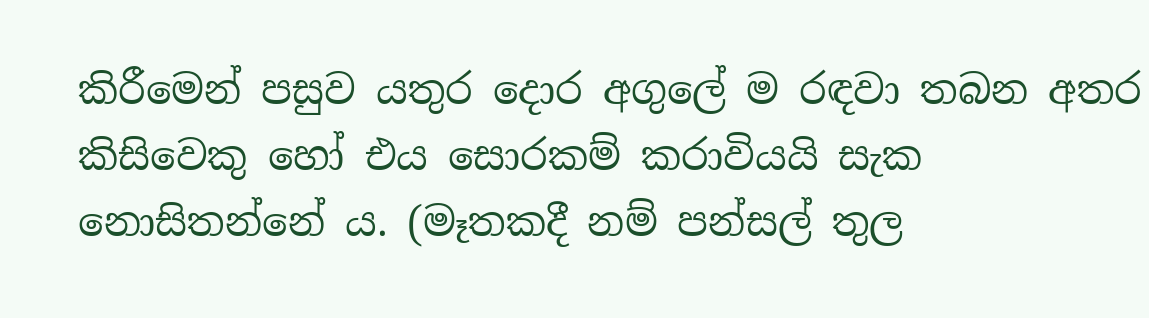කිරීමෙන් පසුව යතුර දොර අගුලේ ම රඳවා තබන අතර කිසිවෙකු හෝ එය සොරකම් කරාවියයි සැක නොසිතන්නේ ය. (මෑතකදී නම් පන්සල් තුල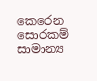කෙරෙන සොරකම් සාමාන්‍ය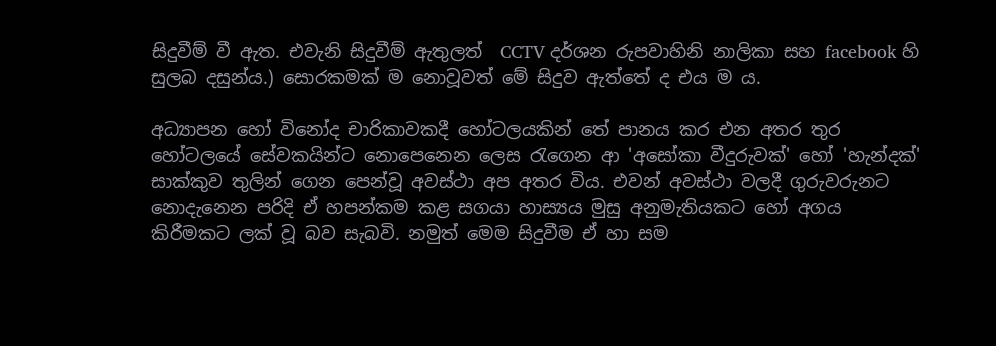සිදුවීම් වී ඇත. එවැනි සිදුවීම් ඇතුලත්  CCTV දර්ශන රුපවාහිනි නාලිකා සහ facebook හි සුලබ දසුන්ය.) සොරකමක් ම නොවූවත් මේ සිදුව ඇත්තේ ද එය ම ය.

අධ්‍යාපන හෝ විනෝද චාරිකාවකදී හෝටලයකින් තේ පානය කර එන අතර තුර හෝටලයේ සේවකයින්ට නොපෙනෙන ලෙස රැගෙන ආ 'අසෝකා වීදුරුවක්' හෝ 'හැන්දක්' සාක්කුව තුලින් ගෙන පෙන්වූ අවස්ථා අප අතර විය. එවන් අවස්ථා වලදී ගුරුවරුනට නොදැනෙන පරිදි ඒ හපන්කම කළ සගයා හාස්‍යය මුසු අනුමැතියකට හෝ අගය කිරීමකට ලක් වූ බව සැබවි. නමුත් මෙම සිදුවීම ඒ හා සම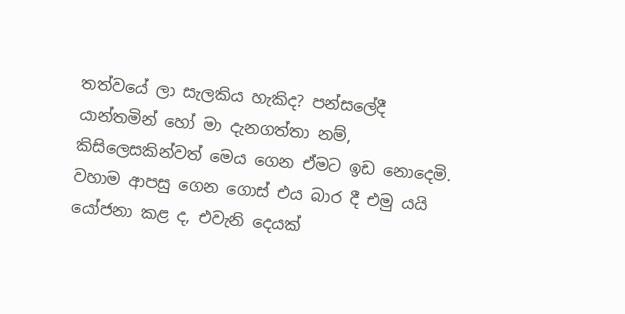තත්වයේ ලා සැලකිය හැකිද? පන්සලේදී යාන්තමින් හෝ මා දැනගත්තා නම්, කිසිලෙසකින්වත් මෙය ගෙන ඒමට ඉඩ නොදෙමි. වහාම ආපසු ගෙන ගොස් එය බාර දී එමු යයි යෝජනා කළ ද, එවැනි දෙයක්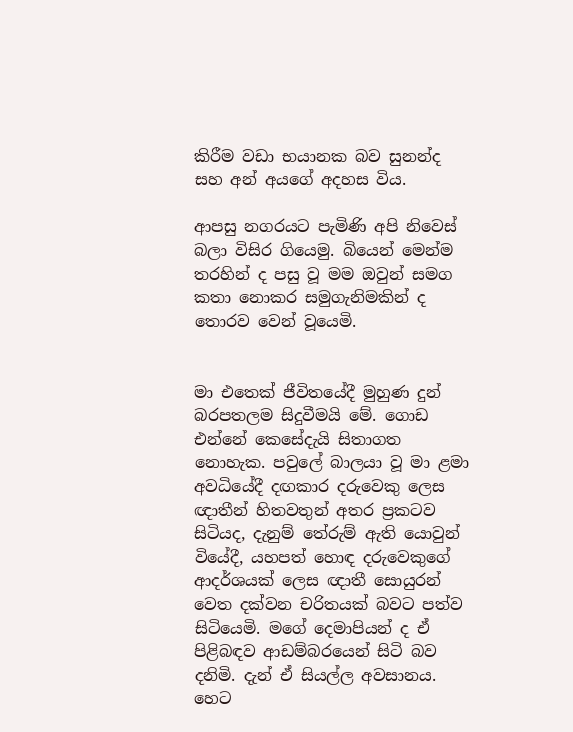කිරීම වඩා භයානක බව සුනන්ද සහ අන් අයගේ අදහස විය.

ආපසු නගරයට පැමිණි අපි නිවෙස් බලා විසිර ගියෙමු. බියෙන් මෙන්ම තරහින් ද පසු වූ මම ඔවුන් සමග කතා නොකර සමුගැනිමකින් ද තොරව වෙන් වූයෙමි.


මා එතෙක් ජීවිතයේදී මුහුණ දුන් බරපතලම සිදුවීමයි මේ. ගොඩ එන්නේ කෙසේදැයි සිතාගත නොහැක. පවුලේ බාලයා වූ මා ළමා අවධියේදී දඟකාර දරුවෙකු ලෙස ඥාතීන් හිතවතුන් අතර ප්‍රකටව සිටියද, දැනුම් තේරුම් ඇති යොවුන් වියේදී, යහපත් හොඳ දරුවෙකුගේ ආදර්ශයක් ලෙස ඥාතී සොයුරන් වෙත දක්වන චරිතයක් බවට පත්ව සිටියෙමි. මගේ දෙමාපියන් ද ඒ පිළිබඳව ආඩම්බරයෙන් සිටි බව දනිමි. දැන් ඒ සියල්ල අවසානය. හෙට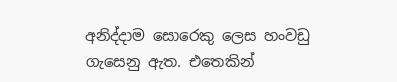අනිද්දාම සොරෙකු ලෙස හංවඩු ගැසෙනු ඇත. එතෙකින්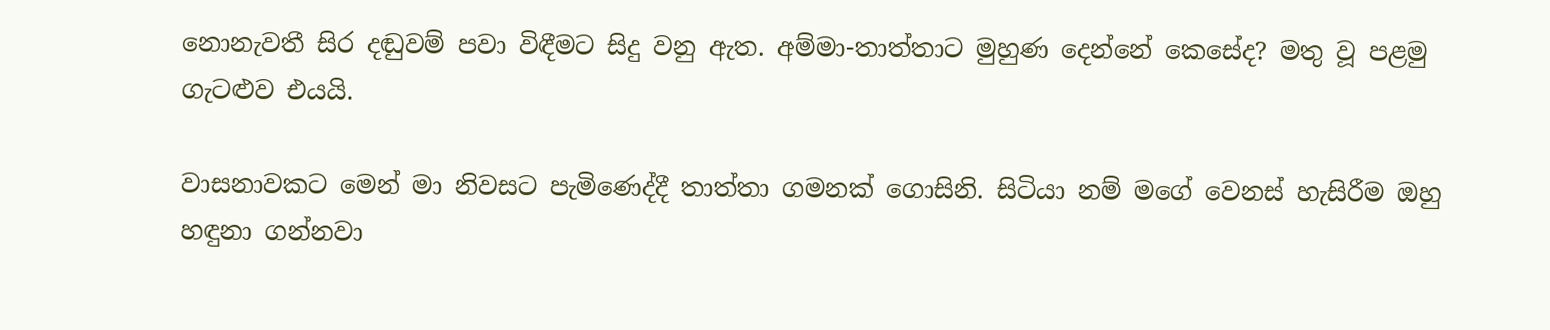නොනැවතී සිර දඬුවම් පවා විඳීමට සිදු වනු ඇත. අම්මා-තාත්තාට මුහුණ දෙන්නේ කෙසේද? මතු වූ පළමු ගැටළුව එයයි.

වාසනාවකට මෙන් මා නිවසට පැමිණෙද්දී තාත්තා ගමනක් ගොසිනි. සිටියා නම් මගේ වෙනස් හැසිරීම ඔහු හඳුනා ගන්නවා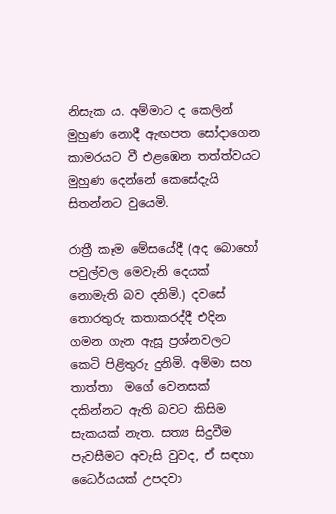නිසැක ය. අම්මාට ද කෙලින් මුහුණ නොදී ඇඟපත සෝදාගෙන කාමරයට වී එළඹෙන තත්ත්වයට මුහුණ දෙන්නේ කෙසේදැයි සිතන්නට වුයෙමි.

රාත්‍රී කෑම මේසයේදී (අද බොහෝ පවුල්වල මෙවැනි දෙයක් නොමැති බව දනිමි.) දවසේ තොරතුරු කතාකරද්දී එදින ගමන ගැන ඇසූ ප්‍රශ්නවලට කෙටි පිළිතුරු දුනිමි. අම්මා සහ තාත්තා  මගේ වෙනසක් දකින්නට ඇති බවට කිසිම සැකයක් නැත. සත්‍ය සිදුවීම පැවසීමට අවැසි වුවද, ඒ සඳහා ධෛර්යයක් උපදවා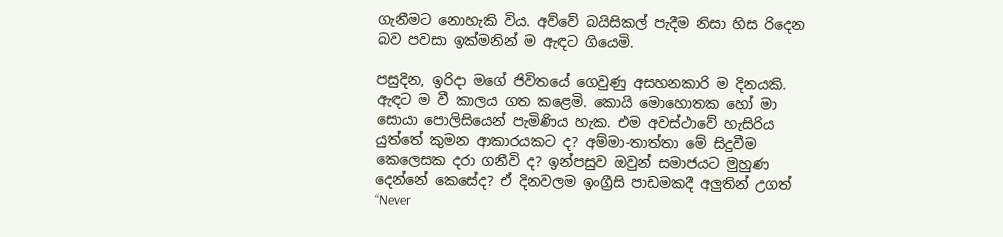ගැනීමට නොහැකි විය. අව්වේ බයිසිකල් පැදීම නිසා හිස රිදෙන බව පවසා ඉක්මනින් ම ඇඳට ගියෙමි.

පසුදින, ඉරිදා මගේ ජිවිතයේ ගෙවුණු අසහනකාරි ම දිනයකි. ඇඳට ම වී කාලය ගත කළෙමි. කොයි මොහොතක හෝ මා සොයා පොලිසියෙන් පැමිණිය හැක. එම අවස්ථාවේ හැසිරිය යුත්තේ කුමන ආකාරයකට ද? අම්මා-තාත්තා මේ සිදුවීම කෙලෙසක දරා ගනීවි ද? ඉන්පසුව ඔවුන් සමාජයට මුහුණ දෙන්නේ කෙසේද? ඒ දිනවලම ඉංග්‍රීසි පාඩමකදී අලුතින් උගත් “Never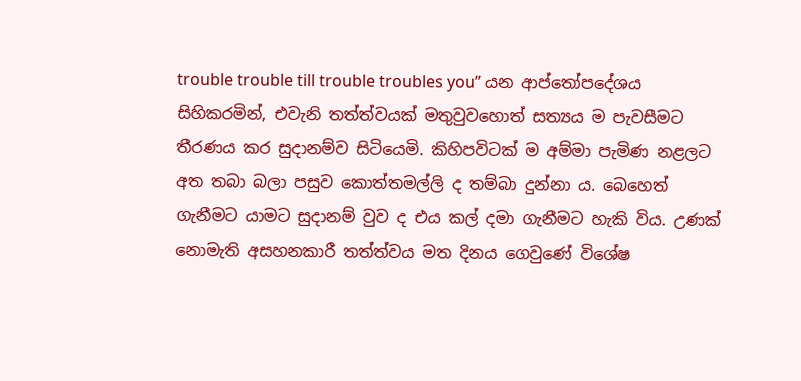trouble trouble till trouble troubles you” යන ආප්තෝපදේශය සිහිකරමින්, එවැනි තත්ත්වයක් මතුවුවහොත් සත්‍යය ම පැවසීමට තීරණය කර සුදානම්ව සිටියෙමි. කිහිපවිටක් ම අම්මා පැමිණ නළලට අත තබා බලා පසුව කොත්තමල්ලි ද තම්බා දුන්නා ය. බෙහෙත් ගැනීමට යාමට සුදානම් වුව ද එය කල් දමා ගැනීමට හැකි විය. උණක් නොමැති අසහනකාරී තත්ත්වය මත දිනය ගෙවුණේ විශේෂ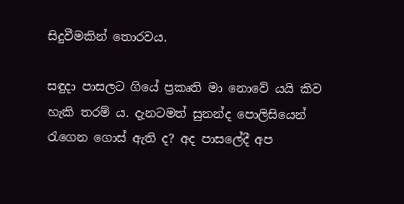සිදුවීමකින් තොරවය.

සඳුදා පාසලට ගියේ ප්‍රකෘති මා නොවේ යයි කිව හැකි තරම් ය. දැනටමත් සුනන්ද පොලිසියෙන් රැගෙන ගොස් ඇති ද? අද පාසලේදී අප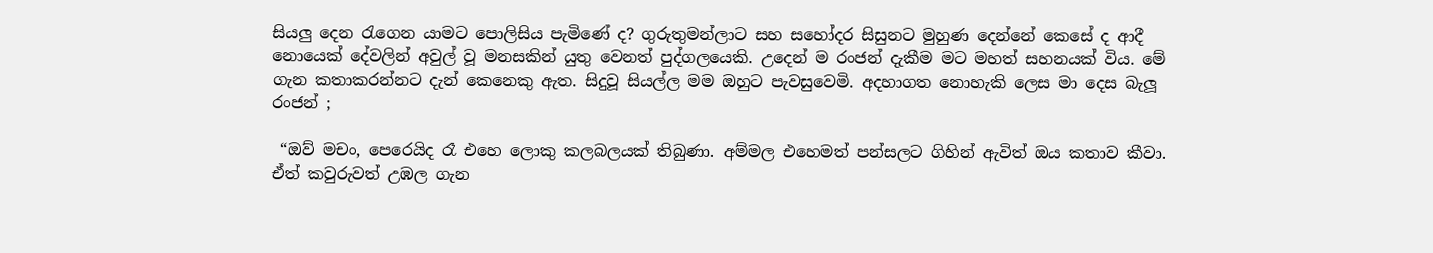සියලු දෙන රැගෙන යාමට පොලිසිය පැමිණේ ද? ගුරුතුමන්ලාට සහ සහෝදර සිසුනට මුහුණ දෙන්නේ කෙසේ ද ආදී නොයෙක් දේවලින් අවුල් වූ මනසකින් යුතු වෙනත් පුද්ගලයෙකි. උදෙන් ම රංජන් දැකීම මට මහත් සහනයක් විය. මේ ගැන කතාකරන්නට දැන් කෙනෙකු ඇත. සිදුවූ සියල්ල මම ඔහුට පැවසුවෙමි. අදහාගත නොහැකි ලෙස මා දෙස බැලූ රංජන් ;

 “ඔව් මචං, පෙරෙයිද රෑ එහෙ ලොකු කලබලයක් තිබුණා. අම්මල එහෙමත් පන්සලට ගිහින් ඇවිත් ඔය කතාව කීවා. ඒත් කවුරුවත් උඹල ගැන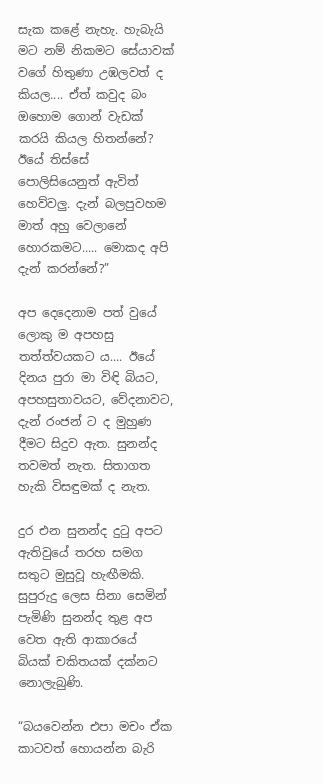සැක කළේ නැහැ. හැබැයි මට නම් නිකමට සේයාවක් වගේ හිතුණා උඹලවත් ද කියල.... ඒත් කවුද බං ඔහොම ගොන් වැඩක් කරයි කියල හිතන්නේ? ඊයේ තිස්සේ පොලිසියෙනුත් ඇවිත් හෙව්වලු. දැන් බලපුවහම මාත් අහු වෙලානේ හොරකමට..... මොකද අපි දැන් කරන්නේ?”

අප දෙදෙනාම පත් වුයේ ලොකු ම අපහසු තත්ත්වයකට ය.... ඊයේ දිනය පුරා මා විඳි බියට, අපහසුතාවයට, වේදනාවට, දැන් රංජන් ට ද මුහුණ දීමට සිදුව ඇත. සුනන්ද තවමත් නැත. සිතාගත හැකි විසඳුමක් ද නැත.

දුර එන සුනන්ද දුටු අපට ඇතිවුයේ තරහ සමග සතුට මුසුවූ හැඟීමකි. සුපුරුදු ලෙස සිනා සෙමින් පැමිණි සුනන්ද තුළ අප වෙත ඇති ආකාරයේ බියක් චකිතයක් දක්නට නොලැබුණි.

“බයවෙන්න එපා මචං ඒක කාටවත් හොයන්න බැරි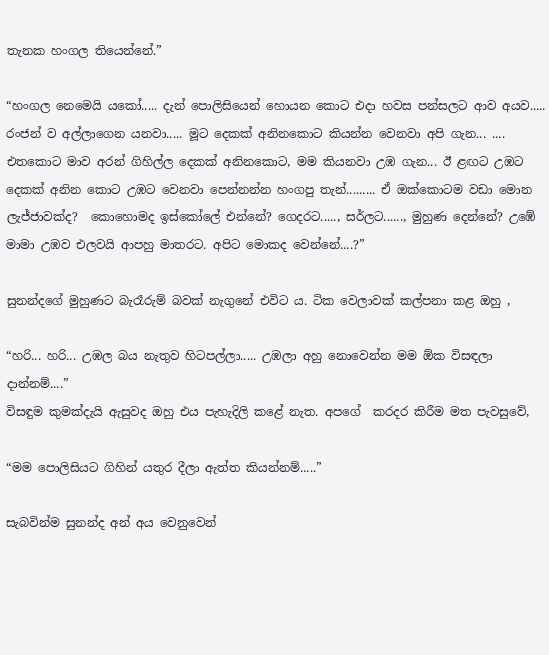තැනක හංගල තියෙන්නේ.”

“හංගල නෙමෙයි යකෝ..... දැන් පොලිසියෙන් හොයන කොට එදා හවස පන්සලට ආව අයව..... රංජන් ව අල්ලාගෙන යනවා..... මූට දෙකක් අනිනකොට කියන්න වෙනවා අපි ගැන... .... එතකොට මාව අරන් ගිහිල්ල දෙකක් අනිනකොට, මම කියනවා උඹ ගැන... ඊ ළඟට උඹට දෙකක් අනින කොට උඹට වෙනවා පෙන්නන්න හංගපු තැන්......... ඒ ඔක්කොටම වඩා මොන ලැජ්ජාවක්ද?  කොහොමද ඉස්කෝලේ එන්නේ? ගෙදරට....., සර්ලට......, මුහුණ දෙන්නේ? උඹේ මාමා උඹව එලවයි ආපහු මාතරට. අපිට මොකද වෙන්නේ....?”

සුනන්දගේ මුහුණට බැරෑරුම් බවක් නැගුනේ එවිට ය. ටික වෙලාවක් කල්පනා කළ ඔහු ,

“හරි... හරි... උඹල බය නැතුව හිටපල්ලා..... උඹලා අහු නොවෙන්න මම ඕක විසඳලා දාන්නම්....”
විසඳුම කුමක්දැයි ඇසුවද ඔහු එය පැහැදිලි කළේ නැත. අපගේ  කරදර කිරීම මත පැවසුවේ,

“මම පොලිසියට ගිහින් යතුර දීලා ඇත්ත කියන්නම්.....”

සැබවින්ම සුනන්ද අන් අය වෙනුවෙන්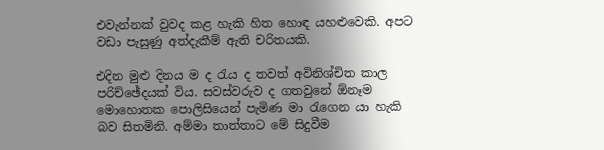එවැන්නක් වුවද කළ හැකි හිත හොඳ යහළුවෙකි. අපට වඩා පැසුණු අත්දැකීම් ඇති චරිතයකි.

එදින මුළු දිනය ම ද රැය ද තවත් අවිනිශ්චිත කාල පරිච්ඡේදයක් විය. සවස්වරුව ද ගතවුනේ ඕනෑම මොහොතක පොලිසියෙන් පැමිණ මා රැගෙන යා හැකි බව සිතමිනි. අම්මා තාත්තාට මේ සිදුවීම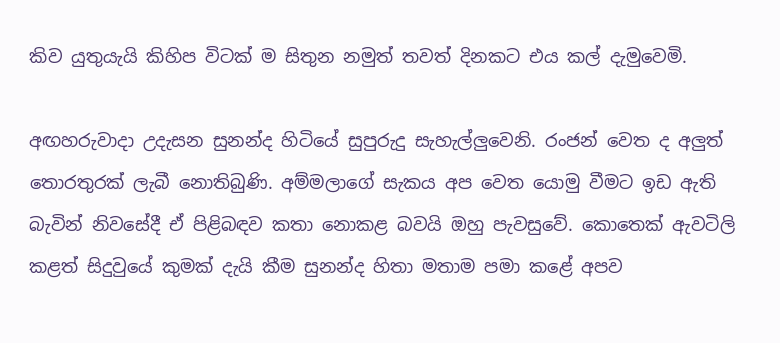කිව යුතුයැයි කිහිප විටක් ම සිතුන නමුත් තවත් දිනකට එය කල් දැමුවෙමි.

අඟහරුවාදා උදැසන සුනන්ද හිටියේ සුපුරුදු සැහැල්ලුවෙනි. රංජන් වෙත ද අලුත් තොරතුරක් ලැබී නොතිබුණි. අම්මලාගේ සැකය අප වෙත යොමු වීමට ඉඩ ඇති බැවින් නිවසේදී ඒ පිළිබඳව කතා නොකළ බවයි ඔහු පැවසුවේ. කොතෙක් ඇවටිලි කළත් සිදුවුයේ කුමක් දැයි කීම සුනන්ද හිතා මතාම පමා කළේ අපව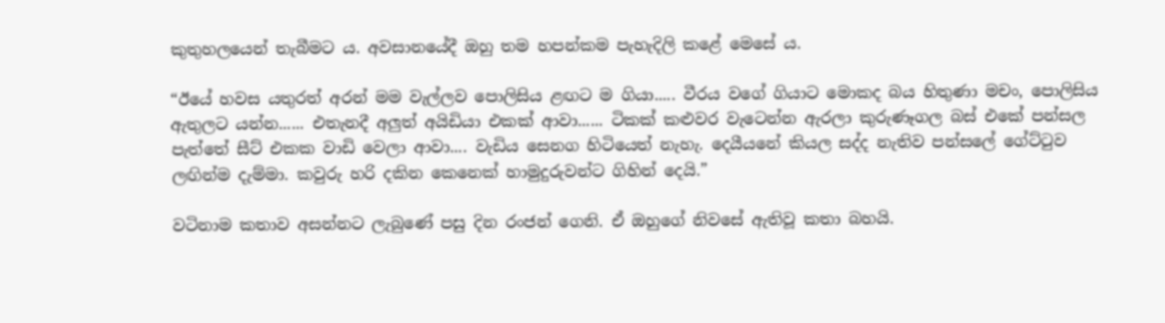කුතුහලයෙන් තැබීමට ය. අවසානයේදී ඔහු තම හපන්කම පැහැදිලි කළේ මෙසේ ය.

“ඊයේ හවස යතුරත් අරන් මම වැල්ලව පොලිසිය ළඟට ම ගියා..... වීරය වගේ ගියාට මොකද බය හිතුණා මචං, පොලිසිය ඇතුලට යන්න...... එතැනදී අලුත් අයිඩියා එකක් ආවා...... ටිකක් කළුවර වැටෙන්න ඇරලා කුරුණෑගල බස් එකේ පන්සල පැත්තේ සීට් එකක වාඩි වෙලා ආවා.... වැඩිය සෙනග හිටියෙත් නැහැ. දෙයීයනේ කියල සද්ද නැතිව පන්සලේ ගේට්ටුව ලඟින්ම දැම්මා. කවුරු හරි දකින කෙනෙක් හාමුදුරුවන්ට ගිහින් දෙයි.”

වටිනාම කතාව අසන්නට ලැබුණේ පසු දින රංජන් ගෙනි. ඒ ඔහුගේ නිවසේ ඇතිවූ කතා බහයි.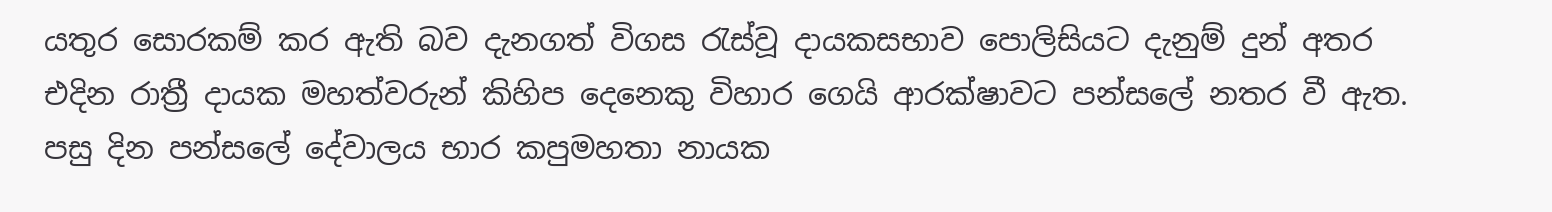යතුර සොරකම් කර ඇති බව දැනගත් විගස රැස්වූ දායකසභාව පොලිසියට දැනුම් දුන් අතර එදින රාත්‍රී දායක මහත්වරුන් කිහිප දෙනෙකු විහාර ගෙයි ආරක්ෂාවට පන්සලේ නතර වී ඇත. පසු දින පන්සලේ දේවාලය භාර කපුමහතා නායක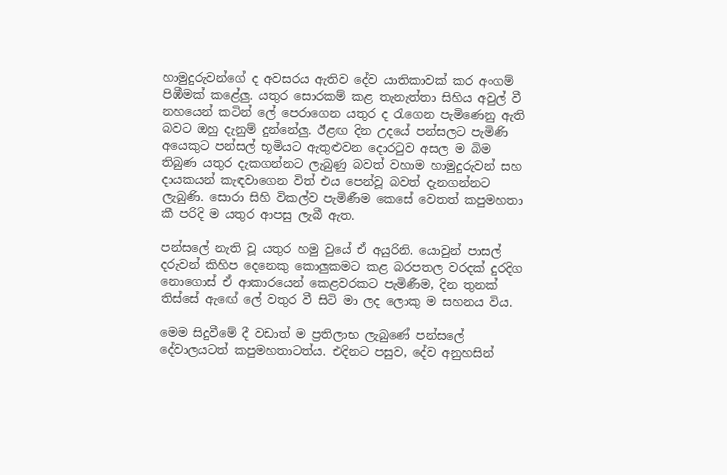හාමුදුරුවන්ගේ ද අවසරය ඇතිව දේව යාතිකාවක් කර අංගම් පිඹීමක් කළේලු. යතුර සොරකම් කළ තැනැත්තා සිහිය අවුල් වී නහයෙන් කටින් ලේ පෙරාගෙන යතුර ද රැගෙන පැමිණෙනු ඇති බවට ඔහු දැනුම් දුන්නේලු. ඊළඟ දින උදයේ පන්සලට පැමිණි අයෙකුට පන්සල් භූමියට ඇතුළුවන දොරටුව අසල ම බිම තිබුණ යතුර දැකගන්නට ලැබුණු බවත් වහාම හාමුදුරුවන් සහ දායකයන් කැඳවාගෙන විත් එය පෙන්වූ බවත් දැනගන්නට ලැබුණි. සොරා සිහි විකල්ව පැමිණීම කෙසේ වෙතත් කපුමහතා කී පරිදි ම යතුර ආපසු ලැබී ඇත.

පන්සලේ නැති වූ යතුර හමු වුයේ ඒ අයුරිනි. යොවුන් පාසල් දරුවන් කිහිප දෙනෙකු කොලුකමට කළ බරපතල වරදක් දුරදිග නොගොස් ඒ ආකාරයෙන් කෙළවරකට පැමිණීම, දින තුනක් තිස්සේ ඇඟේ ලේ වතුර වී සිටි මා ලද ලොකු ම සහනය විය.

මෙම සිදුවීමේ දී වඩාත් ම ප්‍රතිලාභ ලැබුණේ පන්සලේ දේවාලයටත් කපුමහතාටත්ය. එදිනට පසුව, දේව අනුහසින්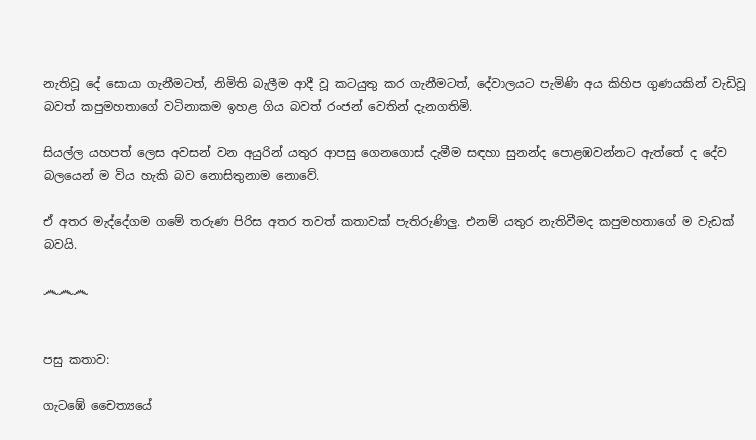නැතිවූ දේ සොයා ගැනීමටත්, නිමිති බැලීම ආදී වූ කටයුතු කර ගැනීමටත්, දේවාලයට පැමිණි අය කිහිප ගුණයකින් වැඩිවූ බවත් කපුමහතාගේ වටිනාකම ඉහළ ගිය බවත් රංජන් වෙතින් දැනගතිමි.

සියල්ල යහපත් ලෙස අවසන් වන අයුරින් යතුර ආපසු ගෙනගොස් දැමීම සඳහා සුනන්ද පොළඹවන්නට ඇත්තේ ද දේව බලයෙන් ම විය හැකි බව නොසිතුනාම නොවේ.

ඒ අතර මැද්දේගම ගමේ තරුණ පිරිස අතර තවත් කතාවක් පැතිරුණිලු. එනම් යතුර නැතිවීමද කපුමහතාගේ ම වැඩක් බවයි.

෴෴෴


පසු කතාව:

ගැටඹේ චෛත්‍යයේ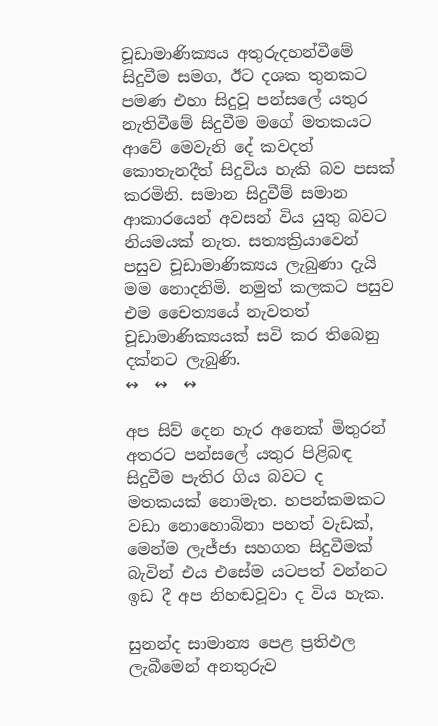චූඩාමාණික්‍යය අතුරුදහන්වීමේ සිදුවීම සමග, ඊට දශක තුනකට පමණ එහා සිදුවූ පන්සලේ යතුර නැතිවීමේ සිදුවීම මගේ මතකයට ආවේ මෙවැනි දේ කවදත් කොතැනදීත් සිදුවිය හැකි බව පසක් කරමිනි. සමාන සිදුවීම් සමාන ආකාරයෙන් අවසන් විය යුතු බවට නියමයක් නැත. සත්‍යක්‍රියාවෙන් පසුව චූඩාමාණික්‍යය ලැබුණා දැයි මම නොදනිමි. නමුත් කලකට පසුව එම චෛත්‍යයේ නැවතත් චූඩාමාණික්‍යයක් සවි කර තිබෙනු දක්නට ලැබුණි.
↭  ↭  ↭

අප සිව් දෙන හැර අනෙක් මිතුරන් අතරට පන්සලේ යතුර පිළිබඳ සිදුවීම පැතිර ගිය බවට ද මතකයක් නොමැත. හපන්කමකට වඩා නොහොබිනා පහත් වැඩක්, මෙන්ම ලැජ්ජා සහගත සිදුවීමක් බැවින් එය එසේම යටපත් වන්නට ඉඩ දී අප නිහඬවූවා ද විය හැක.

සුනන්ද සාමාන්‍ය පෙළ ප්‍රතිඵල ලැබීමෙන් අනතුරුව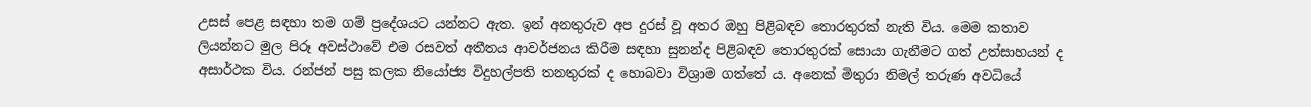උසස් පෙළ සඳහා තම ගම් ප්‍රදේශයට යන්නට ඇත. ඉන් අනතුරුව අප දුරස් වූ අතර ඔහු පිළිබඳව තොරතුරක් නැති විය. මෙම කතාව ලියන්නට මුල පිරූ අවස්ථාවේ එම රසවත් අතීතය ආවර්ජනය කිරීම සඳහා සුනන්ද පිළිබඳව තොරතුරක් සොයා ගැනීමට ගත් උත්සාහයන් ද අසාර්ථක විය. රන්ජන් පසු කලක නියෝජ්‍ය විදුහල්පති තනතුරක් ද හොබවා විශ්‍රාම ගත්තේ ය. අනෙක් මිතුරා නිමල් තරුණ අවධියේ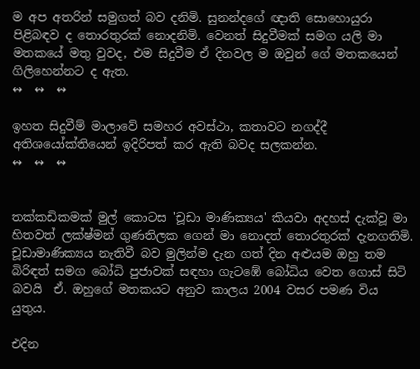ම අප අතරින් සමුගත් බව දනිමි. සුනන්දගේ ඥාති සොහොයුරා පිළිබඳව ද තොරතුරක් නොදනිමි. වෙනත් සිදුවීමක් සමග යලි මා මතකයේ මතු වුවද, එම සිදුවීම ඒ දිනවල ම ඔවුන් ගේ මතකයෙන් ගිලිහෙන්නට ද ඇත.
↭  ↭  ↭

ඉහත සිදුවීම් මාලාවේ සමහර අවස්ථා, කතාවට නගද්දී අතිශයෝක්තියෙන් ඉදිරිපත් කර ඇති බවද සලකන්න.
↭  ↭  ↭


තක්කඩිකමක් මුල් කොටස 'චූඩා මාණික්‍යය' කියවා අදහස් දැක්වූ මා හිතවත් ලක්ෂ්මන් ගුණතිලක ගෙන් මා නොදත් තොරතුරක් දැනගතිමි. චූඩාමාණික්‍යය නැතිවී බව මුලින්ම දැන ගත් දින අළුයම ඔහු තම බිරිඳත් සමග බෝධි පුජාවක් සඳහා ගැටඹේ බෝධිය වෙත ගොස් සිටි බවයි  ඒ. ඔහුගේ මතකයට අනුව කාලය 2004 වසර පමණ විය යුතුය.

එදින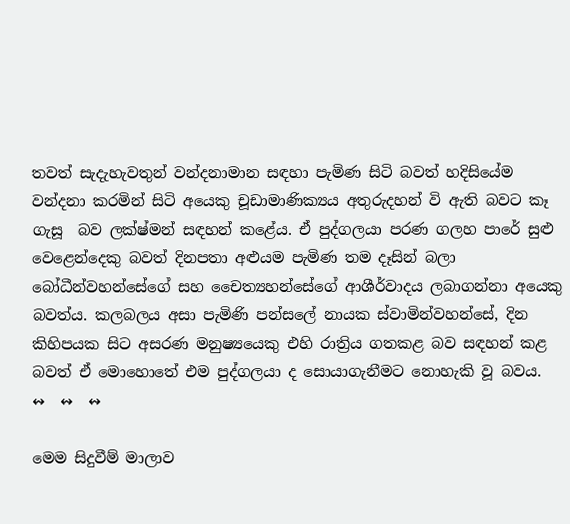තවත් සැදැහැවතුන් වන්දනාමාන සඳහා පැමිණ සිටි බවත් හදිසියේම වන්දනා කරමින් සිටි අයෙකු චූඩාමාණික්‍යය අතුරුදහන් වි ඇති බවට කෑ ගැසූ  බව ලක්ෂ්මන් සඳහන් කළේය. ඒ පුද්ගලයා පරණ ගලහ පාරේ සුළු වෙළෙන්දෙකු බවත් දිනපතා අළුයම පැමිණ තම දෑසින් බලා බෝධීන්වහන්සේගේ සහ චෛත්‍යහන්සේගේ ආශීර්වාදය ලබාගන්නා අයෙකු බවත්ය. කලබලය අසා පැමිණි පන්සලේ නායක ස්වාමින්වහන්සේ, දින කිහිපයක සිට අසරණ මනුෂ්‍යයෙකු එහි රාත්‍රිය ගතකළ බව සඳහන් කළ බවත් ඒ මොහොතේ එම පුද්ගලයා ද සොයාගැනීමට නොහැකි වූ බවය.
↭  ↭  ↭

මෙම සිදුවීම් මාලාව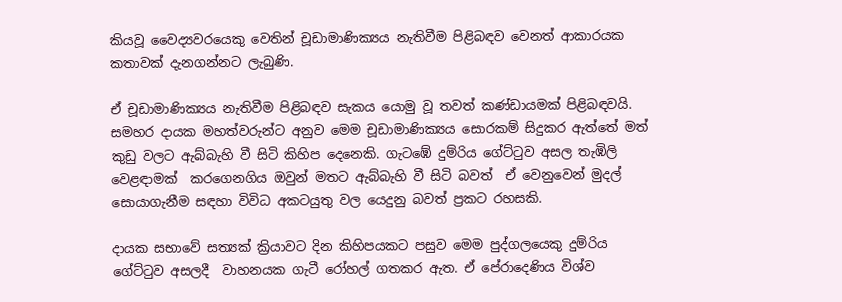කියවූ වෛද්‍යවරයෙකු වෙතින් චූඩාමාණික්‍යය නැතිවීම පිළිබඳව වෙනත් ආකාරයක කතාවක් දැනගන්නට ලැබුණි.

ඒ චූඩාමාණික්‍යය නැතිවීම පිළිබඳව සැකය යොමු වූ තවත් කණ්ඩායමක් පිළිබඳවයි. සමහර දායක මහත්වරුන්ට අනුව මෙම චූඩාමාණික්‍යය සොරකම් සිදුකර ඇත්තේ මත් කුඩු වලට ඇබ්බැහි වී සිටි කිහිප දෙනෙකි. ගැටඹේ දුම්රිය ගේට්ටුව අසල තැඹිලි වෙළඳාමක්  කරගෙනගිය ඔවුන් මතට ඇබ්බැහි වී සිටි බවත්  ඒ වෙනුවෙන් මුදල්  සොයාගැනීම සඳහා විවිධ අකටයුතු වල යෙදුනු බවත් ප්‍රකට රහසකි.

දායක සභාවේ සත්‍යක් ක්‍රියාවට දින කිහිපයකට පසුව මෙම පුද්ගලයෙකු දුම්රිය ගේට්ටුව අසලදී  වාහනයක ගැටී රෝහල් ගතකර ඇත. ඒ පේරාදෙණිය විශ්ව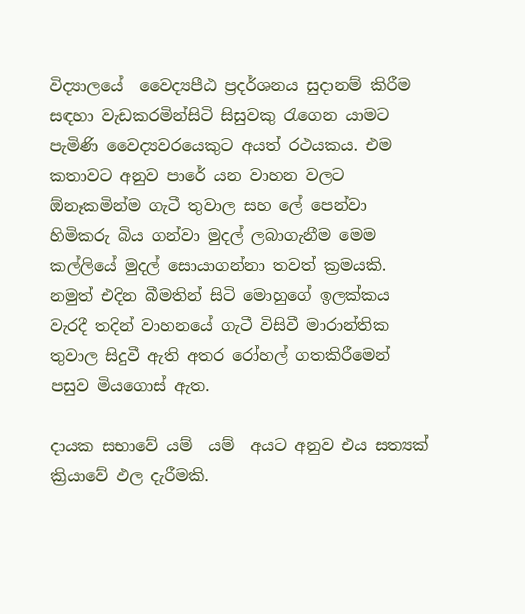විද්‍යාලයේ  වෛද්‍යපීඨ ප්‍රදර්ශනය සුදානම් කිරීම සඳහා වැඩකරමින්සිටි සිසුවකු රැගෙන යාමට පැමිණි වෛද්‍යවරයෙකුට අයත් රථයකය. එම කතාවට අනුව පාරේ යන වාහන වලට ඕනෑකමින්ම ගැටී තුවාල සහ ලේ පෙන්වා හිමිකරු බිය ගන්වා මුදල් ලබාගැනීම මෙම කල්ලියේ මුදල් සොයාගන්නා තවත් ක්‍රමයකි. නමුත් එදින බීමතින් සිටි මොහුගේ ඉලක්කය වැරදී තදින් වාහනයේ ගැටී විසිවී මාරාන්තික තුවාල සිදුවී ඇති අතර රෝහල් ගතකිරීමෙන් පසුව මියගොස් ඇත.

දායක සභාවේ යම්  යම්  අයට අනුව එය සත්‍යක් ක්‍රියාවේ ඵල දැරීමකි.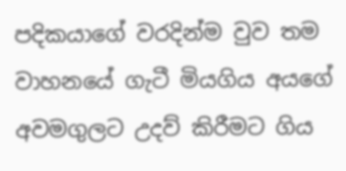පදිකයාගේ වරදින්ම වුව තම වාහනයේ ගැටී මියගිය අයගේ අවමගුලට උදව් කිරීමට ගිය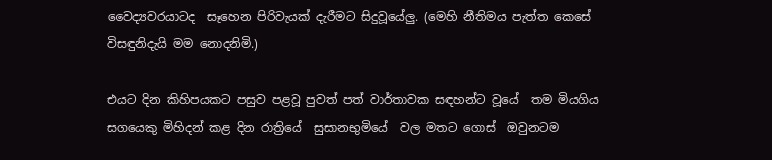වෛද්‍යවරයාටද  සෑහෙන පිරිවැයක් දැරීමට සිදුවූයේලු. (මෙහි නීතිමය පැත්ත කෙසේ විසඳුනිදැයි මම නොදනිමි.)

එයට දින කිහිපයකට පසුව පළවූ පුවත් පත් වාර්තාවක සඳහන්ට වූයේ  තම මියගිය සගයෙකු මිහිදන් කළ දින රාත්‍රියේ  සුසානභුමියේ  වල මතට ගොස්  ඔවුනටම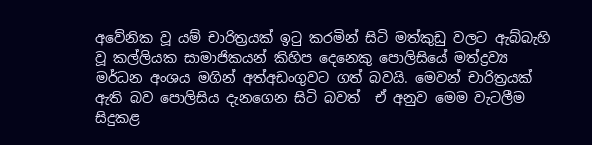අවේනික වූ යම් චාරිත්‍රයක් ඉටු කරමින් සිටි මත්කුඩු වලට ඇබ්බැහි වූ කල්ලියක සාමාජිකයන් කිහිප දෙනෙකු පොලිසියේ මත්ද්‍රව්‍ය මර්ධන අංශය මගින් අත්අඩංගුවට ගත් බවයි. මෙවන් චාරිත්‍රයක් ඇති බව පොලිසිය දැනගෙන සිටි බවත්  ඒ අනුව මෙම වැටලීම සිදුකළ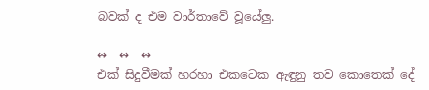බවක් ද එම වාර්තාවේ වූයේලු.

↭  ↭  ↭
එක් සිදුවීමක් හරහා එකටෙක ඇඳුනු තව කොතෙක් දේ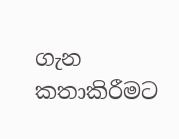ගැන කතාකිරීමට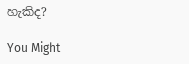හැකිද?

You Might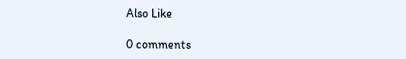Also Like

0 comments